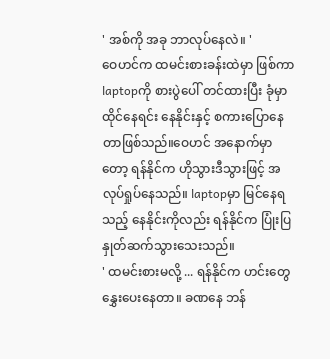' အစ်ကို အခု ဘာလုပ်နေလဲ။ '
ဝေဟင်က ထမင်းစားခန်းထဲမှာ ဖြစ်ကာ laptopကို စားပွဲပေါ် တင်ထားပြီး ခုံမှာ ထိုင်နေရင်း နေနိုင်းနှင့် စကားပြောနေတာဖြစ်သည်။ဝေဟင် အနောက်မှာတော့ ရန်နိုင်က ဟိုသွားဒီသွားဖြင့် အလုပ်ရှုပ်နေသည်။ laptopမှာ မြင်နေရသည့် နေနိုင်းကိုလည်း ရန်နိုင်က ပြုံးပြ နှုတ်ဆက်သွားသေးသည်။
' ထမင်းစားမလို့ ... ရန်နိုင်က ဟင်းတွေ နွှေးပေးနေတာ။ ခဏနေ ဘန်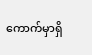ကောက်မှာရှိ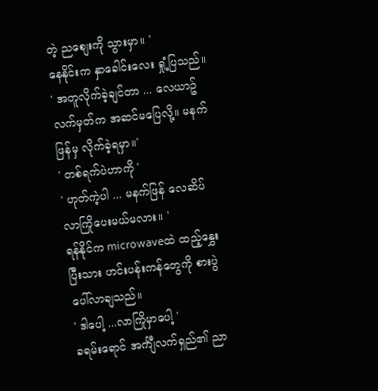တဲ့ ညစျေးကို သွားမှာ။ '
နေနိုင်းက နှာခေါင်းလေး ရှုံ့ပြသည်။
' အတူလိုက်ခဲ့ချင်တာ ... လေယာဥ်လက်မှတ်က အဆင်မပြေလို့။ မနက်ဖြန်မှ လိုက်ခဲ့ရမှာ။'
' တစ်ရက်ပဲဟာကို '
' ဟုတ်ကဲ့ပါ ... မနက်ဖြန် လေဆိပ် လာကြိုပေးမယ်မလား။ '
ရန်နိုင်က microwaveထဲ ထည့်နွှေးပြီးသား ဟင်းပန်းကန်တွေကို စားပွဲပေါ်လာချသည်။
' ဒါပေါ့ ...လာကြိုမှာပေါ့ '
ခရမ်းရောင် အင်္ကျီလက်ရှည်၏ ညာ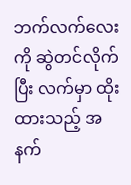ဘက်လက်လေးကို ဆွဲတင်လိုက်ပြီး လက်မှာ ထိုးထားသည့် အနက်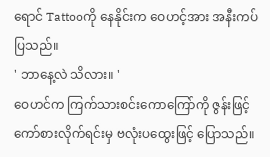ရောင် Tattooကို နေနိုင်းက ဝေဟင့်အား အနီးကပ်ပြသည်။
' ဘာနေ့လဲ သိလား။ '
ဝေဟင်က ကြက်သားစင်းကောကြော်ကို ဇွန်းဖြင့် ကော်စားလိုက်ရင်းမှ ဗလုံးပထွေးဖြင့် ပြောသည်။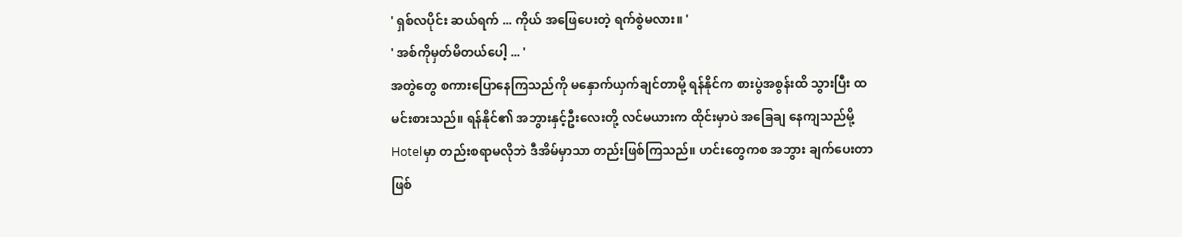' ရှစ်လပိုင်း ဆယ်ရက် ... ကိုယ် အဖြေပေးတဲ့ ရက်စွဲမလား။ '
' အစ်ကိုမှတ်မိတယ်ပေါ့ ... '
အတွဲတွေ စကားပြောနေကြသည်ကို မနှောက်ယှက်ချင်တာမို့ ရန်နိုင်က စားပွဲအစွန်းထိ သွားပြီး ထမင်းစားသည်။ ရန်နိုင်၏ အဘွားနှင့်ဦးလေးတို့ လင်မယားက ထိုင်းမှာပဲ အခြေချ နေကျသည်မို့ Hotelမှာ တည်းစရာမလိုဘဲ ဒီအိမ်မှာသာ တည်းဖြစ်ကြသည်။ ဟင်းတွေကစ အဘွား ချက်ပေးတာ ဖြစ်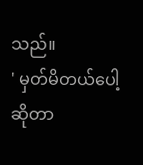သည်။
' မှတ်မိတယ်ပေါ့ဆိုတာ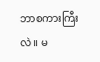ဘာစကားကြီးလဲ။ မ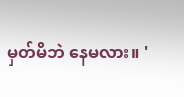မှတ်မိဘဲ နေမလား။ '